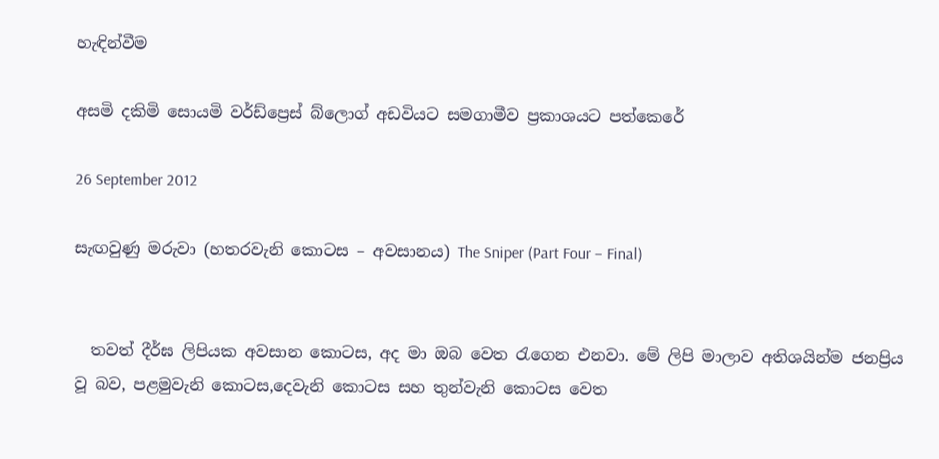හැඳින්වීම

අසමි දකිමි සොයමි වර්ඩ්ප්‍රෙස් බ්ලොග් අඩවියට සමගාමීව ප්‍රකාශයට පත්කෙරේ

26 September 2012

සැඟවුණු මරුවා (හතරවැනි කොටස – අවසානය) The Sniper (Part Four – Final)


  තවත් දීර්ඝ ලිපියක අවසාන කොටස, අද මා ඔබ වෙත රැගෙන එනවා. මේ ලිපි මාලාව අතිශයින්ම ජනප්‍රිය වූ බව, පළමුවැනි කොටස,දෙවැනි කොටස සහ තුන්වැනි කොටස වෙත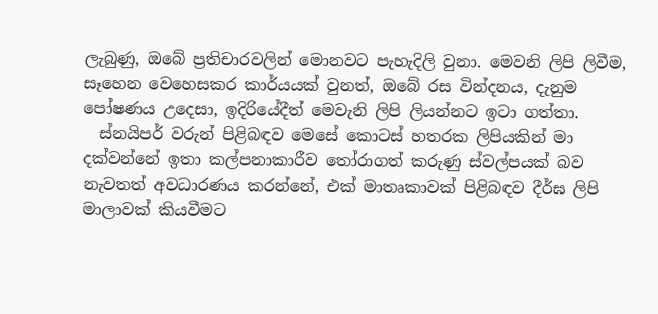ලැබුණු, ඔබේ ප්‍රතිචාරවලින් මොනවට පැහැදිලි වුනා. මෙවනි ලිපි ලිවීම, සෑහෙන වෙහෙසකර කාර්යයක් වුනත්, ඔබේ රස වින්දනය, දැනුම පෝෂණය උදෙසා, ඉදිරියේදීත් මෙවැනි ලිපි ලියන්නට ඉටා ගත්තා.
  ස්නයිපර් වරුන් පිළිබඳව මෙසේ කොටස් හතරක ලිපියකින් මා දක්වන්නේ ඉතා කල්පනාකාරීව තෝරාගත් කරුණු ස්වල්පයක් බව නැවතත් අවධාරණය කරන්නේ, එක් මාතෘකාවක් පිළිබඳව දීර්ඝ ලිපි මාලාවක් කියවීමට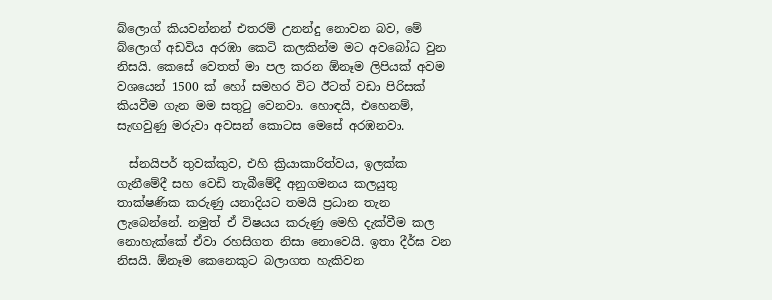බ්ලොග් කියවන්නන් එතරම් උනන්දු නොවන බව, මේ බ්ලොග් අඩවිය අරඹා කෙටි කලකින්ම මට අවබෝධ වුන නිසයි. කෙසේ වෙතත් මා පල කරන ඕනෑම ලිපියක් අවම වශයෙන් 1500 ක් හෝ සමහර විට ඊටත් වඩා පිරිසක් කියවීම ගැන මම සතුටු වෙනවා. හොඳයි, එහෙනම්, සැඟවුණු මරුවා අවසන් කොටස මෙසේ අරඹනවා.

  ස්නයිපර් තුවක්කුව, එහි ක්‍රියාකාරිත්වය, ඉලක්ක ගැනීමේදී සහ වෙඩි තැබීමේදී අනුගමනය කලයුතු තාක්ෂණික කරුණු යනාදියට තමයි ප්‍රධාන තැන ලැබෙන්නේ. නමුත් ඒ විෂයය කරුණු මෙහි දැක්වීම කල නොහැක්කේ ඒවා රහසිගත නිසා නොවෙයි. ඉතා දීර්ඝ වන නිසයි. ඕනෑම කෙනෙකුට බලාගත හැකිවන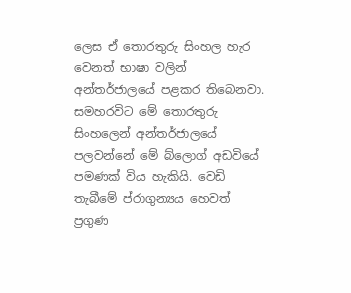ලෙස ඒ තොරතුරු සිංහල හැර වෙනත් භාෂා වලින් අන්තර්ජාලයේ පළකර තිබෙනවා. සමහරවිට මේ තොරතුරු සිංහලෙන් අන්තර්ජාලයේ පලවන්නේ මේ බ්ලොග් අඩවියේ පමණක් විය හැකියි. වෙඩි තැබීමේ ප්රාගුන්‍යය හෙවත් ප්‍රගුණ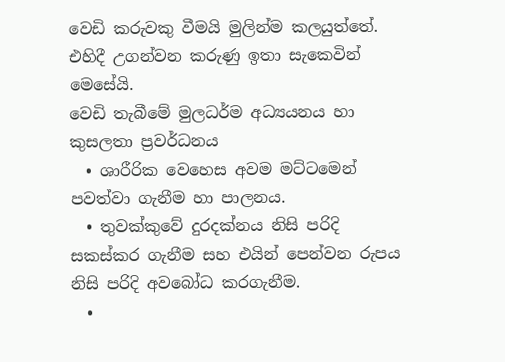වෙඩි කරුවකු වීමයි මුලින්ම කලයුත්තේ. එහිදී උගන්වන කරුණු ඉතා සැකෙවින් මෙසේයි.
වෙඩි තැබීමේ මුලධර්ම අධ්‍යයනය හා කුසලතා ප්‍රවර්ධනය
  • ශාරීරික වෙහෙස අවම මට්ටමෙන් පවත්වා ගැනීම හා පාලනය.
  • තුවක්කුවේ දුරදක්නය නිසි පරිදි සකස්කර ගැනීම සහ එයින් පෙන්වන රුපය නිසි පරිදි අවබෝධ කරගැනීම.
  •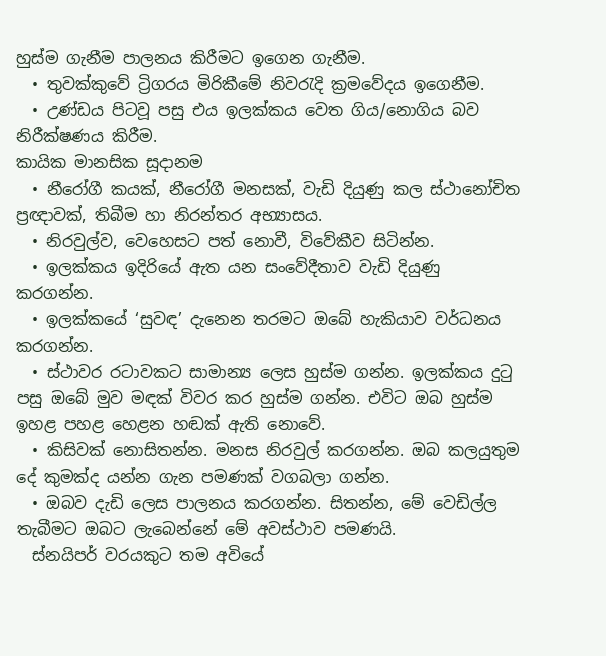හුස්ම ගැනීම පාලනය කිරීමට ඉගෙන ගැනීම.
  • තුවක්කුවේ ට්‍රිගරය මිරිකීමේ නිවරැදි ක්‍රමවේදය ඉගෙනීම.
  • උණ්ඩය පිටවූ පසු එය ඉලක්කය වෙත ගිය/නොගිය බව නිරීක්ෂණය කිරීම.
කායික මානසික සූදානම
  • නීරෝගී කයක්, නීරෝගී මනසක්, වැඩි දියුණු කල ස්ථානෝචිත ප්‍රඥාවක්, තිබීම හා නිරන්තර අභ්‍යාසය.
  • නිරවුල්ව, වෙහෙසට පත් නොවී, විවේකීව සිටින්න.
  • ඉලක්කය ඉදිරියේ ඇත යන සංවේදීතාව වැඩි දියුණු කරගන්න.
  • ඉලක්කයේ ‘සුවඳ’ දැනෙන තරමට ඔබේ හැකියාව වර්ධනය කරගන්න.
  • ස්ථාවර රටාවකට සාමාන්‍ය ලෙස හුස්ම ගන්න. ඉලක්කය දුටු පසු ඔබේ මුව මඳක් විවර කර හුස්ම ගන්න. එවිට ඔබ හුස්ම ඉහළ පහළ හෙළන හඬක් ඇති නොවේ.
  • කිසිවක් නොසිතන්න. මනස නිරවුල් කරගන්න. ඔබ කලයුතුම දේ කුමක්ද යන්න ගැන පමණක් වගබලා ගන්න.
  • ඔබව දැඩි ලෙස පාලනය කරගන්න. සිතන්න, මේ වෙඩිල්ල තැබීමට ඔබට ලැබෙන්නේ මේ අවස්ථාව පමණයි.
  ස්නයිපර් වරයකුට තම අවියේ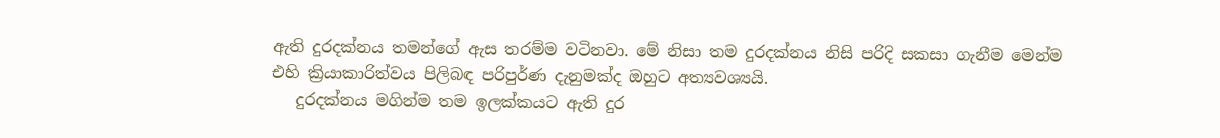ඇති දුරදක්නය තමන්ගේ ඇස තරම්ම වටිනවා. මේ නිසා තම දුරදක්නය නිසි පරිදි සකසා ගැනීම මෙන්ම එහි ක්‍රියාකාරිත්වය පිලිබඳ පරිපුර්ණ දැනුමක්ද ඔහුට අත්‍යවශ්‍යයි.
   දුරදක්නය මගින්ම තම ඉලක්කයට ඇති දුර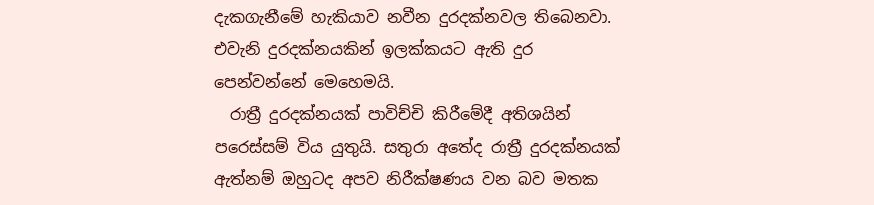දැකගැනීමේ හැකියාව නවීන දුරදක්නවල තිබෙනවා. එවැනි දුරදක්නයකින් ඉලක්කයට ඇති දුර පෙන්වන්නේ මෙහෙමයි.
  රාත්‍රී දුරදක්නයක් පාවිච්චි කිරීමේදී අතිශයින් පරෙස්සම් විය යුතුයි. සතුරා අතේද රාත්‍රී දුරදක්නයක් ඇත්නම් ඔහුටද අපව නිරීක්ෂණය වන බව මතක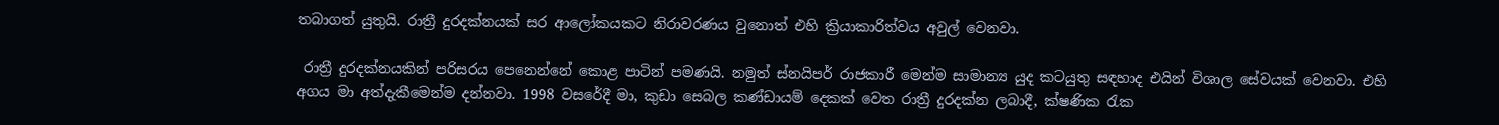තබාගත් යුතුයි. රාත්‍රී දුරදක්නයක් සර ආලෝකයකට නිරාවරණය වුනොත් එහි ක්‍රියාකාරිත්වය අවුල් වෙනවා.

 රාත්‍රී දුරදක්නයකින් පරිසරය පෙනෙන්නේ කොළ පාටින් පමණයි. නමුත් ස්නයිපර් රාජකාරී මෙන්ම සාමාන්‍ය යුද කටයුතු සඳහාද එයින් විශාල සේවයක් වෙනවා. එහි අගය මා අත්දැකීමෙන්ම දන්නවා. 1998 වසරේදී මා, කුඩා සෙබල කණ්ඩායම් දෙකක් වෙත රාත්‍රී දුරදක්න ලබාදී, ක්ෂණික රැක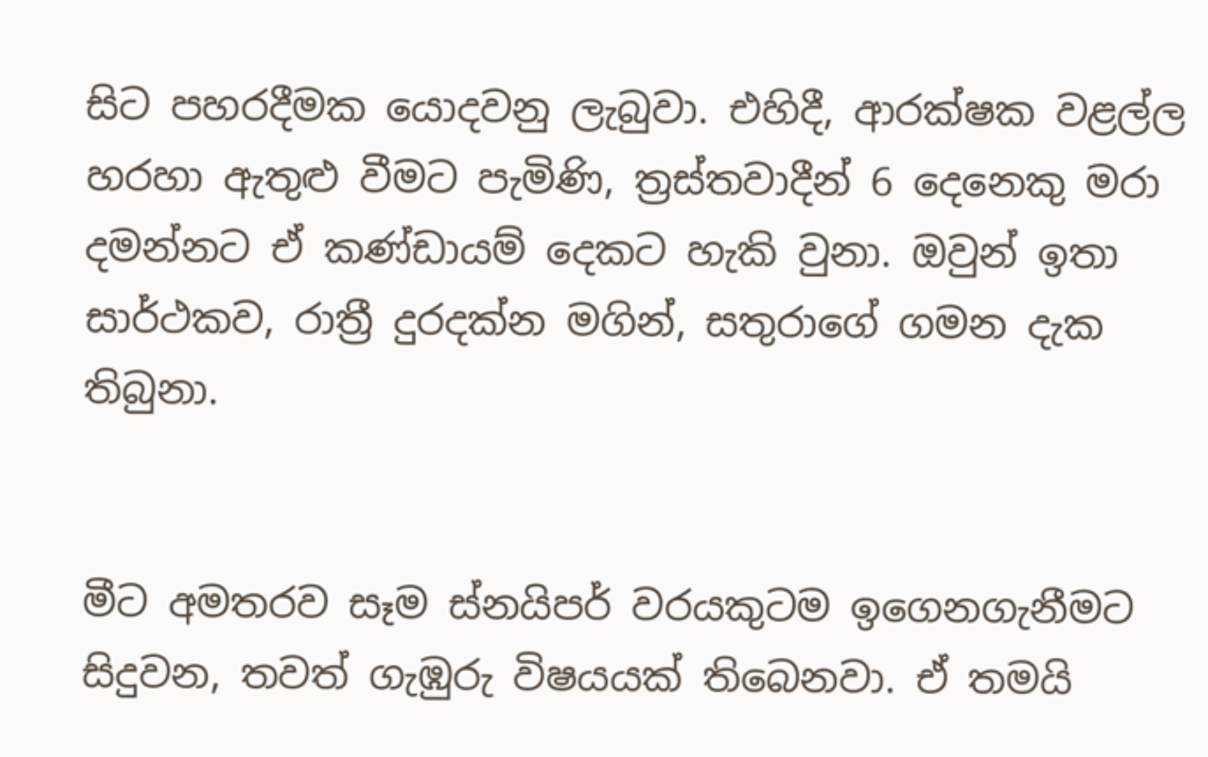සිට පහරදීමක යොදවනු ලැබුවා. එහිදී, ආරක්ෂක වළල්ල හරහා ඇතුළු වීමට පැමිණි, ත්‍රස්තවාදීන් 6 දෙනෙකු මරා දමන්නට ඒ කණ්ඩායම් දෙකට හැකි වුනා. ඔවුන් ඉතා සාර්ථකව, රාත්‍රී දුරදක්න මගින්, සතුරාගේ ගමන දැක තිබුනා.


මීට අමතරව සෑම ස්නයිපර් වරයකුටම ඉගෙනගැනීමට සිදුවන, තවත් ගැඹුරු විෂයයක් තිබෙනවා. ඒ තමයි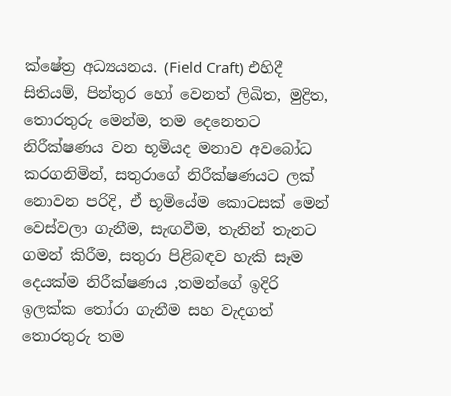ක්ෂේත්‍ර අධ්‍යයනය. (Field Craft) එහිදී සිතියම්, පින්තුර හෝ වෙනත් ලිඛිත, මුද්‍රිත, තොරතුරු මෙන්ම, තම දෙනෙතට නිරීක්ෂණය වන භූමියද මනාව අවබෝධ කරගනිමින්, සතුරාගේ නිරීක්ෂණයට ලක් නොවන පරිදි, ඒ භූමියේම කොටසක් මෙන් වෙස්වලා ගැනීම, සැඟවීම, තැනින් තැනට ගමන් කිරීම, සතුරා පිළිබඳව හැකි සෑම දෙයක්ම නිරීක්ෂණය ,තමන්ගේ ඉදිරි ඉලක්ක තෝරා ගැනීම සහ වැදගත් තොරතුරු තම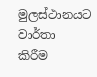මුලස්ථානයට වාර්තා කිරීම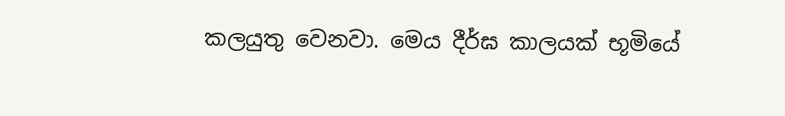කලයුතු වෙනවා. මෙය දීර්ඝ කාලයක් භූමියේ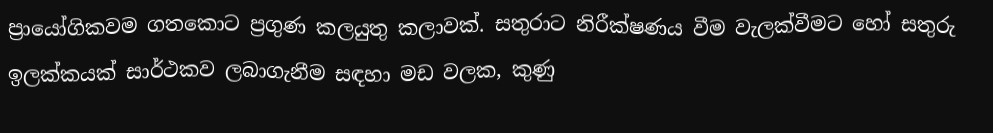ප්‍රායෝගිකවම ගතකොට ප්‍රගුණ කලයුතු කලාවක්. සතුරාට නිරීක්ෂණය වීම වැලක්වීමට හෝ සතුරු ඉලක්කයක් සාර්ථකව ලබාගැනීම සඳහා මඩ වලක, කුණු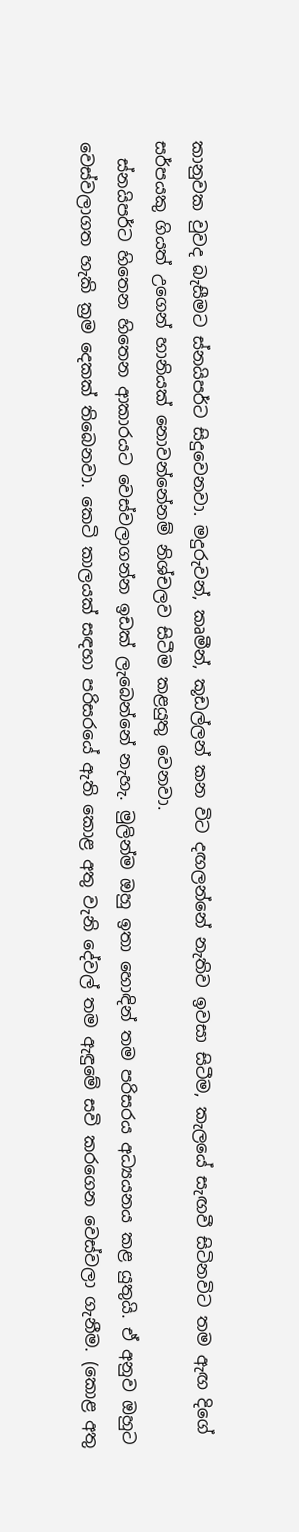කානුවක වුවද බැසීමට ස්නයිපර්ට සිදුවෙනවා. මදුරුවන්, කෘමීන්, කූඩල්ලන් කන විට දඟලන්නේ නැතිව ඉවසා සිටීම, කැලයේ සැඟවී සිටිනවිට තම ඇඟ දිගේ සර්පයකු ගියත් උගෙන් හානියක් නොවන්නේනම් නිශ්චලව සිටීම කළයුතු වෙනවා.
  ස්නයිපර්ට හිතෙන හිතෙන ආකාරයට වෙස්වලාගන්න ඉඩක් ලැබෙන්නේ නැහැ. මුලින්ම ඔහු ඉතා හොඳින් තම පරිසරය අධ්‍යයනය කළ යුතුයි. ඒ අනුව ඔහුට වෙස්වලාගත හැකි ක්‍රම දෙකක් තිබෙනවා. කෙටි කාලයක් සඳහා පරිසරයේ ඇති කොළ අතු වැනි දේවල් තම ඇඳුමේ සවි කරගෙන වෙස්වලා ගැනීම. (කොළ අතු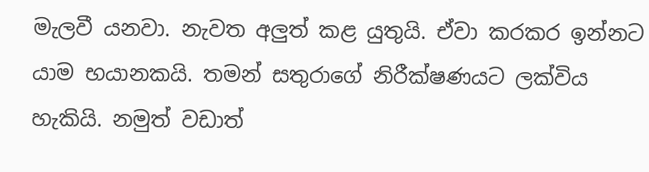මැලවී යනවා. නැවත අලුත් කළ යුතුයි. ඒවා කරකර ඉන්නට යාම භයානකයි. තමන් සතුරාගේ නිරීක්ෂණයට ලක්විය හැකියි. නමුත් වඩාත්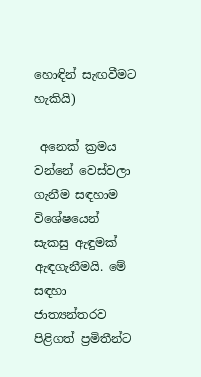හොඳින් සැඟවීමට හැකියි)

 අනෙක් ක්‍රමය වන්නේ වෙස්වලා ගැනීම සඳහාම විශේෂයෙන් සැකසු ඇඳුමක්‌ ඇඳගැනීමයි. මේ සඳහා ජාත්‍යන්තරව පිළිගත් ප්‍රමිතීන්ට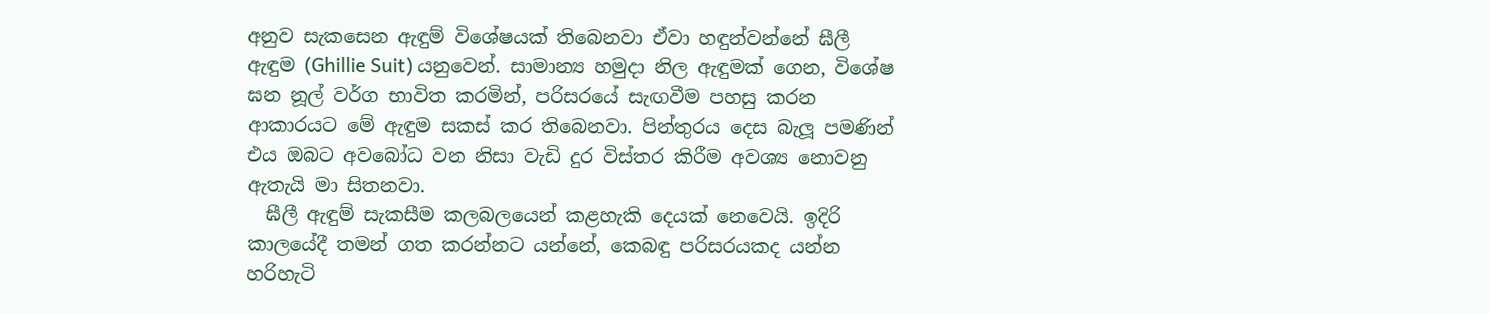අනුව සැකසෙන ඇඳුම් විශේෂයක් තිබෙනවා ඒවා හඳුන්වන්නේ ඝීලී ඇඳුම (Ghillie Suit) යනුවෙන්. සාමාන්‍ය හමුදා නිල ඇඳුමක් ගෙන, විශේෂ ඝන නූල් වර්ග භාවිත කරමින්, පරිසරයේ සැඟවීම පහසු කරන ආකාරයට මේ ඇඳුම සකස් කර තිබෙනවා. පින්තුරය දෙස බැලූ පමණින් එය ඔබට අවබෝධ වන නිසා වැඩි දුර විස්තර කිරීම අවශ්‍ය නොවනු ඇතැයි මා සිතනවා.
  ඝීලී ඇඳුම් සැකසීම කලබලයෙන් කළහැකි දෙයක් නෙවෙයි. ඉදිරි කාලයේදී තමන් ගත කරන්නට යන්නේ, කෙබඳු පරිසරයකද යන්න හරිහැටි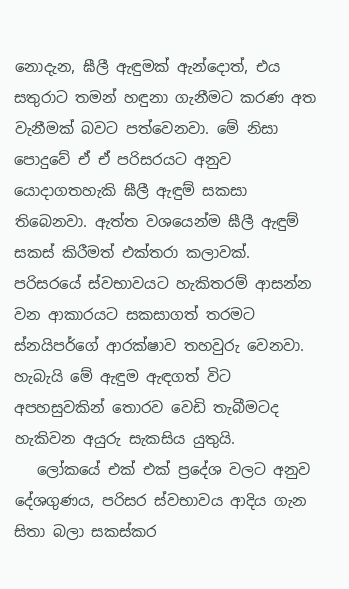නොදැන, ඝීලී ඇඳුමක් ඇන්දොත්, එය සතුරාට තමන් හඳුනා ගැනීමට කරණ අත වැනීමක් බවට පත්වෙනවා. මේ නිසා පොදුවේ ඒ ඒ පරිසරයට අනුව යොදාගතහැකි ඝීලී ඇඳුම් සකසා තිබෙනවා. ඇත්ත වශයෙන්ම ඝීලී ඇඳුම් සකස් කිරීමත් එක්තරා කලාවක්. පරිසරයේ ස්වභාවයට හැකිතරම් ආසන්න වන ආකාරයට සකසාගත් තරමට ස්නයිපර්ගේ ආරක්ෂාව තහවුරු වෙනවා. හැබැයි මේ ඇඳුම ඇඳගත් විට අපහසුවකින් තොරව වෙඩි තැබීමටද හැකිවන අයුරු සැකසිය යුතුයි.
   ලෝකයේ එක් එක් ප්‍රදේශ වලට අනුව දේශගුණය, පරිසර ස්වභාවය ආදිය ගැන සිතා බලා සකස්කර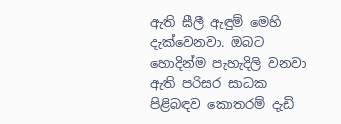ඇති ඝීලී ඇඳුම් මෙහි දැක්වෙනවා. ඔබට හොදින්ම පැහැදිලි වනවා ඇති පරිසර සාධක පිළිබඳව කොතරම් දැඩි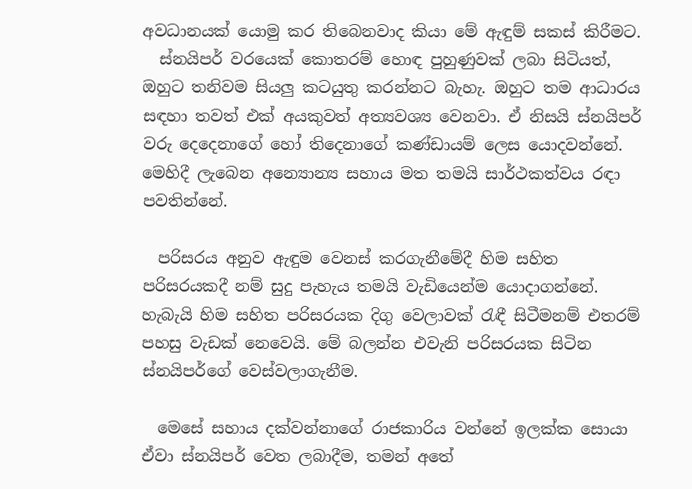අවධානයක් යොමු කර තිබෙනවාද කියා මේ ඇඳුම් සකස් කිරීමට.
  ස්නයිපර් වරයෙක් කොතරම් හොඳ පුහුණුවක් ලබා සිටියත්, ඔහුට තනිවම සියලු කටයුතු කරන්නට බැහැ. ඔහුට තම ආධාරය සඳහා තවත් එක් අයකුවත් අත්‍යවශ්‍ය වෙනවා. ඒ නිසයි ස්නයිපර් වරු දෙදෙනාගේ හෝ තිදෙනාගේ කණ්ඩායම් ලෙස යොදවන්නේ. මෙහිදී ලැබෙන අන්‍යොන්‍ය සහාය මත තමයි සාර්ථකත්වය රඳා පවතින්නේ.

  පරිසරය අනුව ඇඳුම වෙනස් කරගැනීමේදී හිම සහිත පරිසරයකදී නම් සුදු පැහැය තමයි වැඩියෙන්ම යොදාගන්නේ. හැබැයි හිම සහිත පරිසරයක දිගු වෙලාවක් රැඳී සිටීමනම් එතරම් පහසු වැඩක් නෙවෙයි. මේ බලන්න එවැනි පරිසරයක සිටින ස්නයිපර්ගේ වෙස්වලාගැනීම.

  මෙසේ සහාය දක්වන්නාගේ රාජකාරිය වන්නේ ඉලක්ක සොයා ඒවා ස්නයිපර් වෙත ලබාදීම, තමන් අතේ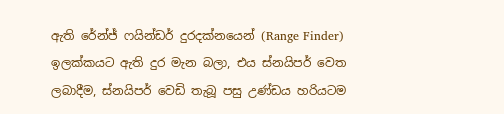ඇති රේන්ජ් ෆයින්ඩර් දුරදක්නයෙන් (Range Finder) ඉලක්කයට ඇති දුර මැන බලා, එය ස්නයිපර් වෙත ලබාදීම, ස්නයිපර් වෙඩි තැබූ පසු උණ්ඩය හරියටම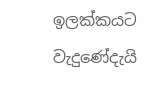ඉලක්කයට වැදුණේදැයි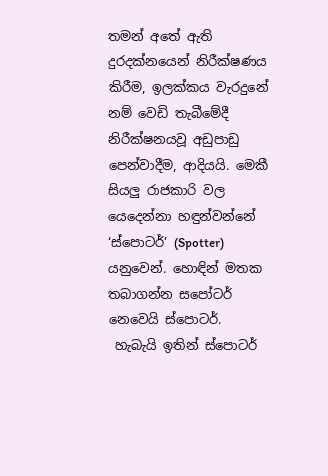තමන් අතේ ඇති දුරදක්නයෙන් නිරීක්ෂණය කිරීම, ඉලක්කය වැරදුනේ නම් වෙඩි තැබීමේදී නිරීක්ෂනයවූ අඩුපාඩු පෙන්වාදීම, ආදියයි. මෙකී සියලු රාජකාරි වල යෙදෙන්නා හඳුන්වන්නේ ‘ස්පොටර්’ (Spotter) යනුවෙන්. හොඳින් මතක තබාගන්න සපෝටර් නෙවෙයි ස්පොටර්.
 හැබැයි ඉතින් ස්පොටර්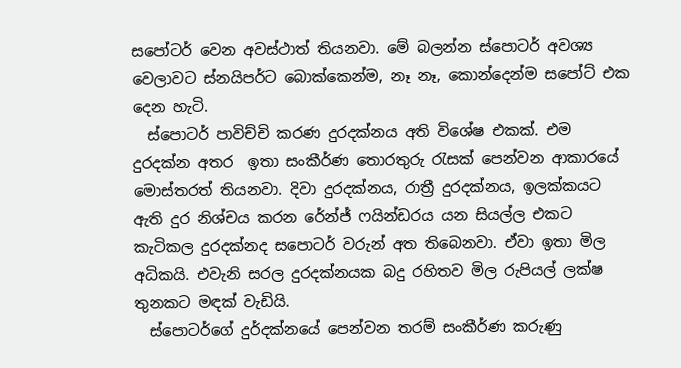සපෝටර් වෙන අවස්ථාත් තියනවා. මේ බලන්න ස්පොටර් අවශ්‍ය වෙලාවට ස්නයිපර්ට බොක්කෙන්ම, නෑ නෑ, කොන්දෙන්ම සපෝට් එක දෙන හැටි.
  ස්පොටර් පාවිච්චි කරණ දුරදක්නය අති විශේෂ එකක්. එම දුරදක්න අතර  ඉතා සංකීර්ණ තොරතුරු රැසක් පෙන්වන ආකාරයේ මොස්තරත් තියනවා. දිවා දුරදක්නය, රාත්‍රී දුරදක්නය, ඉලක්කයට ඇති දුර නිශ්චය කරන රේන්ජ් ෆයින්ඩරය යන සියල්ල එකට කැටිකල දුරදක්නද සපොටර් වරුන් අත තිබෙනවා. ඒවා ඉතා මිල අධිකයි. එවැනි සරල දුරදක්නයක බදු රහිතව මිල රුපියල් ලක්ෂ තුනකට මඳක් වැඩියි.
  ස්පොටර්ගේ දුර්දක්නයේ පෙන්වන තරම් සංකීර්ණ කරුණු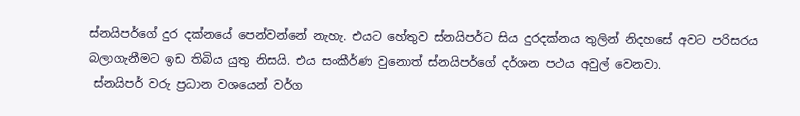ස්නයිපර්ගේ දුර දක්නයේ පෙන්වන්නේ නැහැ. එයට හේතුව ස්නයිපර්ට සිය දුරදක්නය තුලින් නිදහසේ අවට පරිසරය බලාගැනීමට ඉඩ තිබිය යුතු නිසයි. එය සංකීර්ණ වුනොත් ස්නයිපර්ගේ දර්ශන පථය අවුල් වෙනවා.
 ස්නයිපර් වරු ප්‍රධාන වශයෙන් වර්ග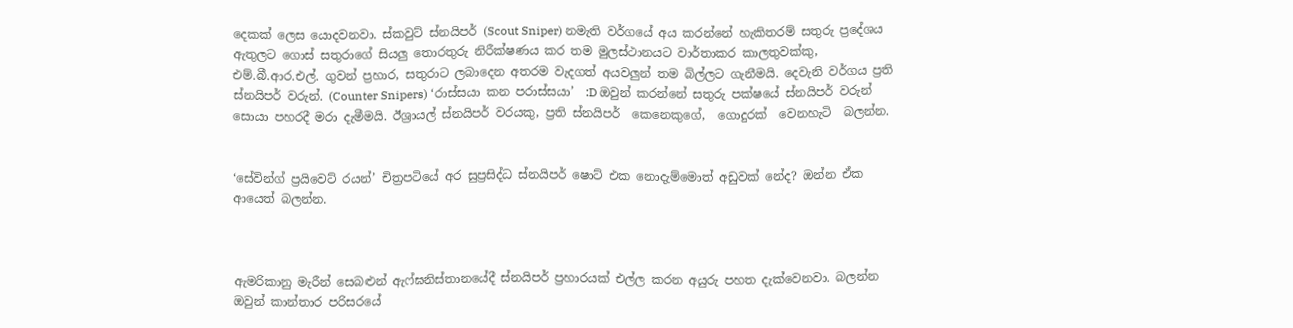දෙකක් ලෙස යොදවනවා. ස්කවුට් ස්නයිපර් (Scout Sniper) නමැති වර්ගයේ අය කරන්නේ හැකිතරම් සතුරු ප්‍රදේශය ඇතුලට ගොස් සතුරාගේ සියලු තොරතුරු නිරීක්ෂණය කර තම මුලස්ථානයට වාර්තාකර කාලතුවක්කු, එම්.බී.ආර.එල්. ගුවන් ප්‍රහාර, සතුරාට ලබාදෙන අතරම වැදගත් අයවලුන් තම බිල්ලට ගැනීමයි. දෙවැනි වර්ගය ප්‍රති ස්නයිපර් වරුන්. (Counter Snipers) ‘රාස්සයා කන පරාස්සයා’  :D ඔවුන් කරන්නේ සතුරු පක්ෂයේ ස්නයිපර් වරුන් සොයා පහරදී මරා දැමීමයි. ඊශ්‍රායල් ස්නයිපර් වරයකු, ප්‍රති ස්නයිපර්  කෙනෙකුගේ,  ගොදුරක්  වෙනහැටි  බලන්න.


‘සේවින්ග් ප්‍රයිවෙට් රයන්’ චිත්‍රපටියේ අර සුප්‍රසිද්ධ ස්නයිපර් ෂොට් එක නොදැම්මොත් අඩුවක් නේද? ඔන්න ඒක ආයෙත් බලන්න.



ඇමරිකානු මැරීන් සෙබළුන් ඇෆ්ඝනිස්තානයේදී ස්නයිපර් ප්‍රහාරයක් එල්ල කරන අයුරු පහත දැක්වෙනවා. බලන්න ඔවුන් කාන්තාර පරිසරයේ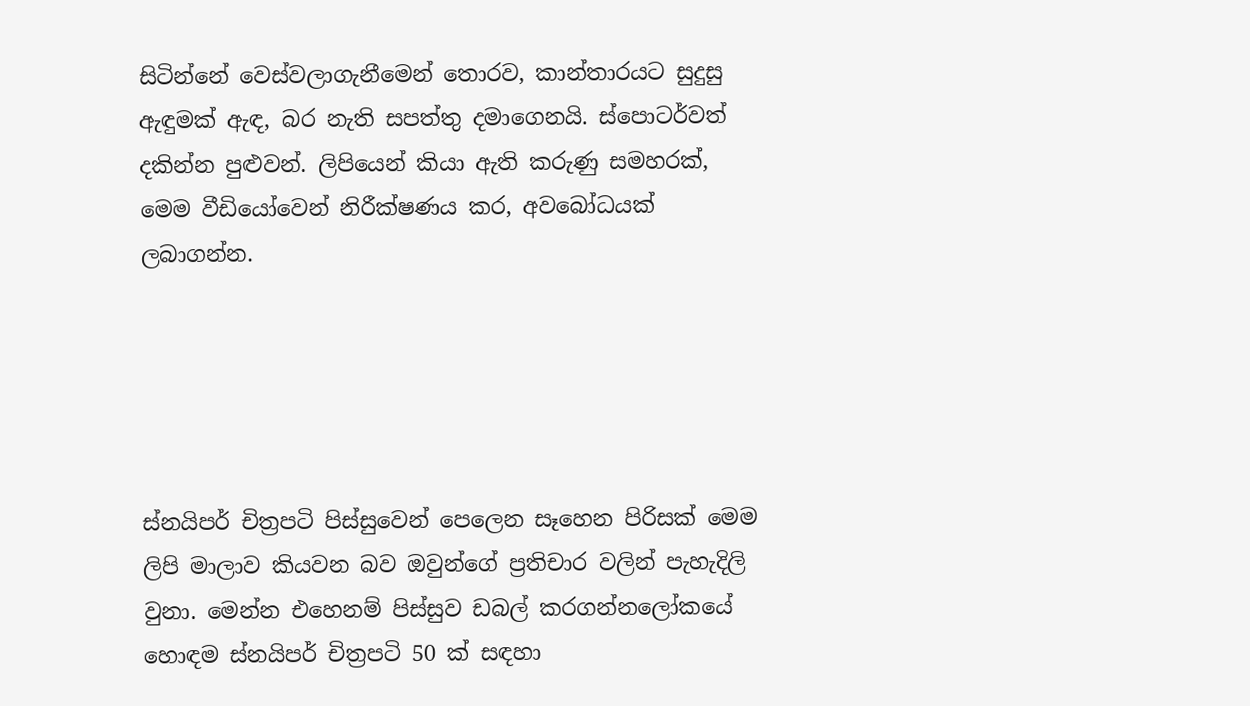සිටින්නේ වෙස්වලාගැනීමෙන් තොරව, කාන්තාරයට සුදුසු ඇඳුමක් ඇඳ, බර නැති සපත්තු දමාගෙනයි. ස්පොටර්වත් දකින්න පුළුවන්. ලිපියෙන් කියා ඇති කරුණු සමහරක්, මෙම වීඩියෝවෙන් නිරීක්ෂණය කර, අවබෝධයක් ලබාගන්න.





ස්නයිපර් චිත්‍රපටි පිස්සුවෙන් පෙලෙන සෑහෙන පිරිසක් මෙම ලිපි මාලාව කියවන බව ඔවුන්ගේ ප්‍රතිචාර වලින් පැහැදිලි වුනා. මෙන්න එහෙනම් පිස්සුව ඩබල් කරගන්නලෝකයේ හොඳම ස්නයිපර් චිත්‍රපටි 50 ක් සඳහා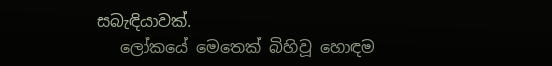සබැඳියාවක්.
   ලෝකයේ මෙතෙක් බිහිවූ හොඳම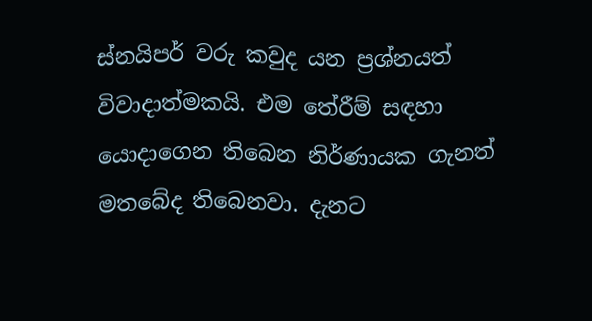ස්නයිපර් වරු කවුද යන ප්‍රශ්නයත් විවාදාත්මකයි. එම තේරීම් සඳහා යොදාගෙන තිබෙන නිර්ණායක ගැනත් මතබේද තිබෙනවා. දැනට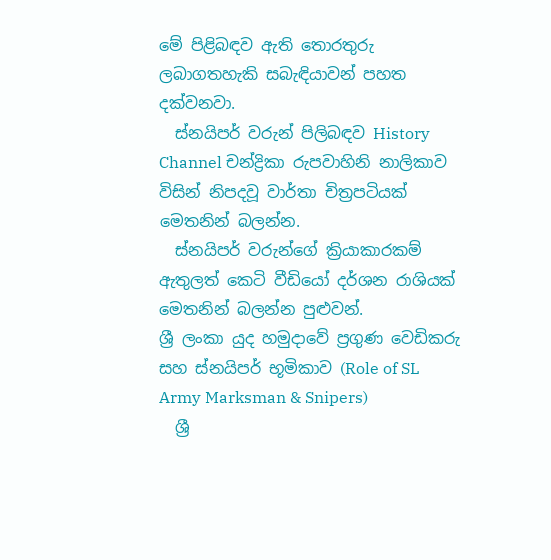මේ පිළිබඳව ඇති තොරතුරු ලබාගතහැකි සබැඳියාවන් පහත දක්වනවා.
  ස්නයිපර් වරුන් පිලිබඳව History Channel චන්ද්‍රිකා රුපවාහිනි නාලිකාව විසින් නිපදවූ වාර්තා චිත්‍රපටියක් මෙතනින් බලන්න.
  ස්නයිපර් වරුන්ගේ ක්‍රියාකාරකම් ඇතුලත් කෙටි වීඩියෝ දර්ශන රාශියක් මෙතනින් බලන්න පුළුවන්.
ශ්‍රී ලංකා යුද හමුදාවේ ප්‍රගුණ වෙඩිකරු සහ ස්නයිපර් භූමිකාව (Role of SL Army Marksman & Snipers)
  ශ්‍රී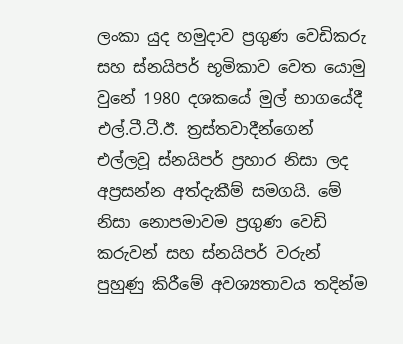ලංකා යුද හමුදාව ප්‍රගුණ වෙඩිකරු සහ ස්නයිපර් භූමිකාව වෙත යොමු වුනේ 1980 දශකයේ මුල් භාගයේදී එල්.ටී.ටී.ඊ. ත්‍රස්තවාදීන්ගෙන් එල්ලවූ ස්නයිපර් ප්‍රහාර නිසා ලද අප්‍රසන්න අත්දැකීම් සමගයි. මේ නිසා නොපමාවම ප්‍රගුණ වෙඩි කරුවන් සහ ස්නයිපර් වරුන් පුහුණු කිරීමේ අවශ්‍යතාවය තදින්ම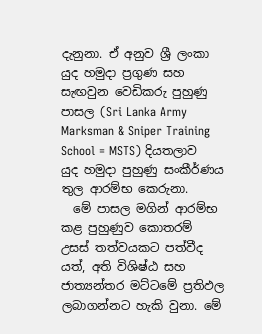දැනුනා. ඒ අනුව ශ්‍රී ලංකා යුද හමුදා ප්‍රගුණ සහ සැඟවුන වෙඩිකරු පුහුණු පාසල (Sri Lanka Army Marksman & Sniper Training School = MSTS) දියතලාව යුද හමුදා පුහුණු සංකීර්ණය තුල ආරම්භ කෙරුනා.
  මේ පාසල මගින් ආරම්භ කළ පුහුණුව කොතරම් උසස් තත්වයකට පත්වීද යත්, අති විශිෂ්ඨ සහ ජාත්‍යන්තර මට්ටමේ ප්‍රතිඵල ලබාගන්නට හැකි වුනා. මේ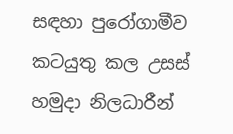සඳහා පුරෝගාමීව කටයුතු කල උසස් හමුදා නිලධාරීන්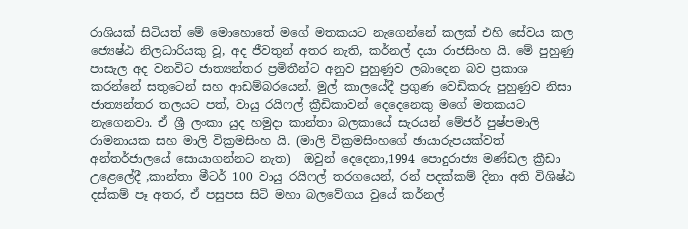රාශියක් සිටියත් මේ මොහොතේ මගේ මතකයට නැගෙන්නේ කලක් එහි සේවය කල ජ්‍යෙෂ්ඨ නිලධාරියකු වූ, අද ජීවතුන් අතර නැති, කර්නල් දයා රාජසිංහ යි. මේ පුහුණු පාසැල අද වනවිට ජාත්‍යන්තර ප්‍රමිතීන්ට අනුව පුහුණුව ලබාදෙන බව ප්‍රකාශ කරන්නේ සතුටෙන් සහ ආඩම්බරයෙන්. මුල් කාලයේදී ප්‍රගුණ වෙඩිකරු පුහුණුව නිසා ජාත්‍යන්තර තලයට පත්, වායු රයිෆල් ක්‍රීඩිකාවන් දෙදෙනෙකු මගේ මතකයට නැගෙනවා. ඒ ශ්‍රී ලංකා යුද හමුදා කාන්තා බලකායේ සැරයන් මේජර් පුෂ්පමාලි රාමනායක සහ මාලි වික්‍රමසිංහ යි. (මාලි වික්‍රමසිංහගේ ඡායාරුපයක්වත් අන්තර්ජාලයේ සොයාගන්නට නැත)  ඔවුන් දෙදෙනා,1994 පොදුරාජ්‍ය මණ්ඩල ක්‍රීඩා උළෙලේදී ,කාන්තා මීටර් 100 වායු රයිෆල් තරගයෙන්, රන් පදක්කම් දිනා අති විශිෂ්ඨ දස්කම් පෑ අතර, ඒ පසුපස සිටි මහා බලවේගය වුයේ කර්නල්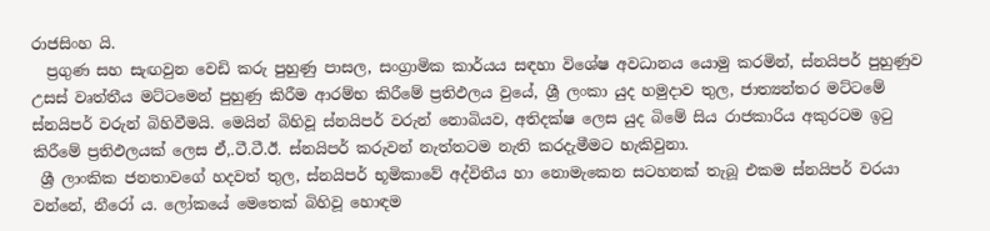රාජසිංහ යි.
  ප්‍රගුණ සහ සැඟවුන වෙඩි කරු පුහුණු පාසල, සංග්‍රාමික කාර්යය සඳහා විශේෂ අවධානය යොමු කරමින්, ස්නයිපර් පුහුණුව උසස් වෘත්තීය මට්ටමෙන් පුහුණු කිරීම ආරම්භ කිරීමේ ප්‍රතිඵලය වුයේ, ශ්‍රී ලංකා යුද හමුදාව තුල, ජාත්‍යන්තර මට්ටමේ ස්නයිපර් වරුන් බිහිවීමයි. මෙයින් බිහිවූ ස්නයිපර් වරුන් නොබියව, අතිදක්ෂ ලෙස යුද බිමේ සිය රාජකාරිය අකුරටම ඉටු කිරීමේ ප්‍රතිඵලයක් ලෙස ඒ,.ටී.ටී.ඊ. ස්නයිපර් කරුවන් නැත්තටම නැති කරදැමීමට හැකිවුනා.
 ශ්‍රී ලාංකික ජනතාවගේ හදවත් තුල, ස්නයිපර් භූමිකාවේ අද්විතීය හා නොමැකෙන සටහනක් තැබූ එකම ස්නයිපර් වරයා වන්නේ, නීරෝ ය. ලෝකයේ මෙතෙක් බිහිවූ හොඳම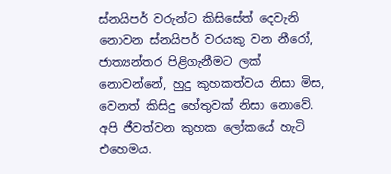ස්නයිපර් වරුන්ට කිසිසේත් දෙවැනි නොවන ස්නයිපර් වරයකු වන නීරෝ, ජාත්‍යන්තර පිළිගැනීමට ලක් නොවන්නේ, හුදු කුහකත්වය නිසා මිස, වෙනත් කිසිදු හේතුවක් නිසා නොවේ. අපි ජීවත්වන කුහක ලෝකයේ හැටි එහෙමය.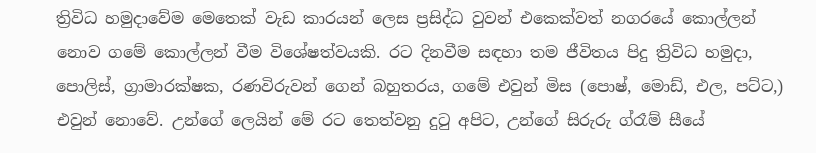ත්‍රිවිධ හමුදාවේම මෙතෙක් වැඩ කාරයන් ලෙස ප්‍රසිද්ධ වුවන් එකෙක්වත් නගරයේ කොල්ලන් නොව ගමේ කොල්ලන් වීම විශේෂත්වයකි. රට දිනවීම සඳහා තම ජීවිතය පිදු ත්‍රිවිධ හමුදා, පොලිස්, ග්‍රාමාරක්ෂක, රණවිරුවන් ගෙන් බහුතරය, ගමේ එවුන් මිස (පොෂ්, මොඩ්, එල, පට්ට,) එවුන් නොවේ. උන්ගේ ලෙයින් මේ රට තෙත්වනු දුටු අපිට, උන්ගේ සිරුරු ග්රෑම් සීයේ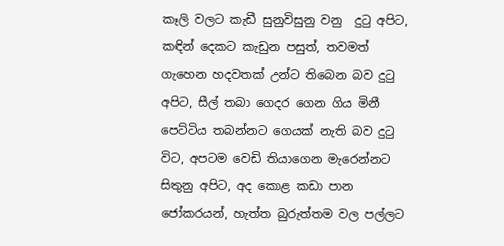කෑලි වලට කැඩී සුනුවිසුනු වනු  දුටු අපිට, කඳින් දෙකට කැඩුන පසුත්, තවමත් ගැහෙන හදවතක් උන්ට තිබෙන බව දුටු අපිට, සීල් තබා ගෙදර ගෙන ගිය මිනී පෙට්ටිය තබන්නට ගෙයක් නැති බව දුටු විට, අපටම වෙඩි තියාගෙන මැරෙන්නට සිතුනු අපිට, අද කොළ කඩා පාන ජෝකරයන්, හැත්ත බුරුත්තම වල පල්ලට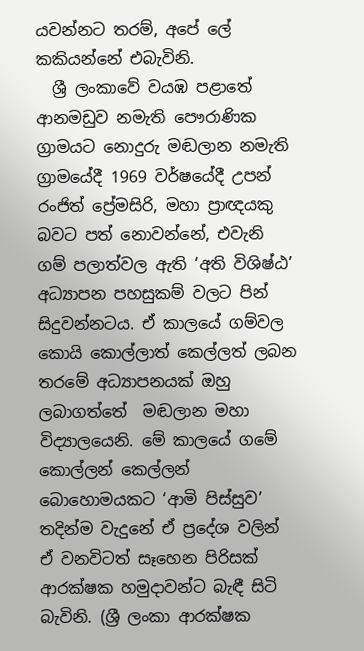යවන්නට තරම්, අපේ ලේ කකියන්නේ එබැවිනි.
  ශ්‍රී ලංකාවේ වයඹ පළාතේ ආනමඩුව නමැති පෞරාණික ග්‍රාමයට නොදුරු මඬලාන නමැති ග්‍රාමයේදී 1969 වර්ෂයේදී උපන් රංජිත් ප්‍රේමසිරි, මහා ප්‍රාඥයකු බවට පත් නොවන්නේ, එවැනි ගම් පලාත්වල ඇති ‘අති විශිෂ්ඨ’ අධ්‍යාපන පහසුකම් වලට පින් සිදුවන්නටය. ඒ කාලයේ ගම්වල කොයි කොල්ලාත් කෙල්ලත් ලබන තරමේ අධ්‍යාපනයක් ඔහු ලබාගත්තේ  මඬලාන මහා විද්‍යාලයෙනි. මේ කාලයේ ගමේ කොල්ලන් කෙල්ලන් බොහොමයකට ‘ආමි පිස්සුව’ තදින්ම වැදුනේ ඒ ප්‍රදේශ වලින් ඒ වනවිටත් සෑහෙන පිරිසක් ආරක්ෂක හමුදාවන්ට බැඳී සිටි බැවිනි. (ශ්‍රී ලංකා ආරක්ෂක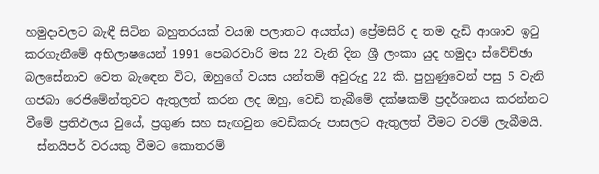හමුදාවලට බැඳී සිටින බහුතරයක් වයඹ පලාතට අයත්ය) ප්‍රේමසිරි ද තම දැඩි ආශාව ඉටු කරගැනීමේ අභිලාෂයෙන් 1991 පෙබරවාරි මස 22 වැනි දින ශ්‍රී ලංකා යුද හමුදා ස්වේච්ඡා බලසේනාව වෙත බැඳෙන විට, ඔහුගේ වයස යන්තම් අවුරුදු 22 කි. පුහුණුවෙන් පසු 5 වැනි ගජබා රෙජිමේන්තුවට ඇතුලත් කරන ලද ඔහු, වෙඩි තැබීමේ දක්ෂකම් ප්‍රදර්ශනය කරන්නට වීමේ ප්‍රතිඵලය වුයේ, ප්‍රගුණ සහ සැඟවුන වෙඩිකරු පාසලට ඇතුලත් වීමට වරම් ලැබීමයි.
  ස්නයිපර් වරයකු වීමට කොතරම්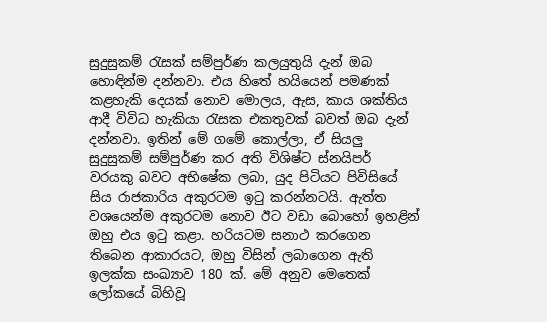සුදුසුකම් රැසක් සම්පුර්ණ කලයුතුයි දැන් ඔබ හොඳින්ම දන්නවා. එය හිතේ හයියෙන් පමණක් කළහැකි දෙයක් නොව මොලය, ඇස, කාය ශක්තිය ආදී විවිධ හැකියා රැසක එකතුවක් බවත් ඔබ දැන් දන්නවා. ඉතින් මේ ගමේ කොල්ලා, ඒ සියලු සුදුසුකම් සම්පුර්ණ කර අති විශිෂ්ට ස්නයිපර් වරයකු බවට අභිෂේක ලබා, යුද පිටියට පිවිසියේ සිය රාජකාරිය අකුරටම ඉටු කරන්නටයි. ඇත්ත වශයෙන්ම අකුරටම නොව ඊට වඩා බොහෝ ඉහළින් ඔහු එය ඉටු කළා. හරියටම සනාථ කරගෙන තිබෙන ආකාරයට, ඔහු විසින් ලබාගෙන ඇති ඉලක්ක සංඛ්‍යාව 180 ක්. මේ අනුව මෙතෙක් ලෝකයේ බිහිවූ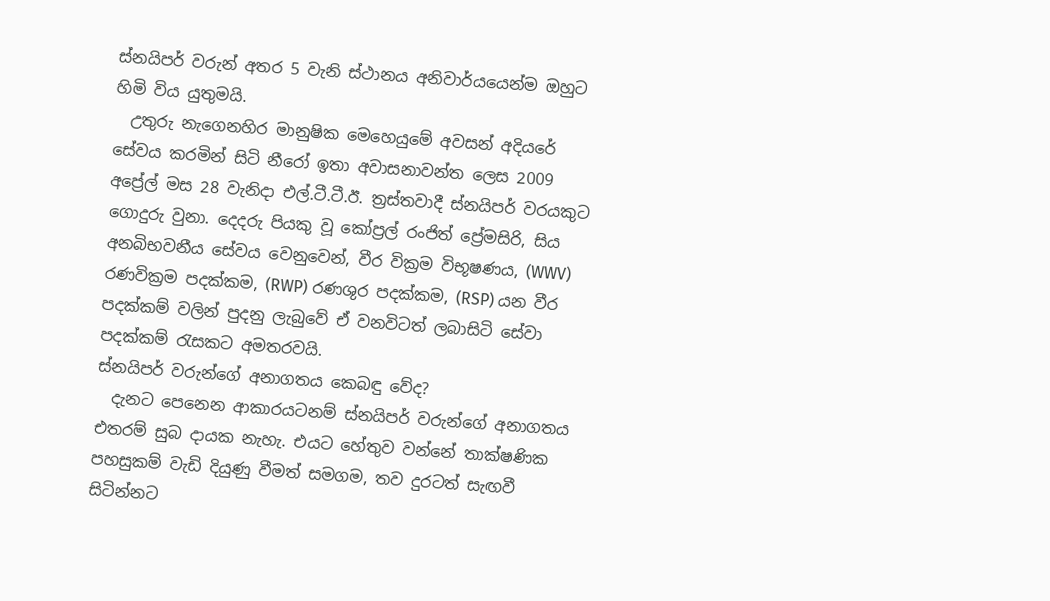ස්නයිපර් වරුන් අතර 5 වැනි ස්ථානය අනිවාර්යයෙන්ම ඔහුට හිමි විය යුතුමයි.
  උතුරු නැගෙනහිර මානුෂික මෙහෙයුමේ අවසන් අදියරේ සේවය කරමින් සිටි නීරෝ ඉතා අවාසනාවන්ත ලෙස 2009 අප්‍රේල් මස 28 වැනිදා එල්.ටී.ටී.ඊ. ත්‍රස්තවාදී ස්නයිපර් වරයකුට ගොදුරු වුනා. දෙදරු පියකු වූ කෝප්‍රල් රංජිත් ප්‍රේමසිරි, සිය අනබිභවනීය සේවය වෙනුවෙන්, වීර වික්‍රම විභූෂණය, (WWV) රණවික්‍රම පදක්කම, (RWP) රණශුර පදක්කම, (RSP) යන වීර පදක්කම් වලින් පුදනු ලැබුවේ ඒ වනවිටත් ලබාසිටි සේවා පදක්කම් රැසකට අමතරවයි.
ස්නයිපර් වරුන්ගේ අනාගතය කෙබඳු වේද?
  දැනට පෙනෙන ආකාරයටනම් ස්නයිපර් වරුන්ගේ අනාගතය එතරම් සුබ දායක නැහැ. එයට හේතුව වන්නේ තාක්ෂණික පහසුකම් වැඩි දියුණු වීමත් සමගම, තව දුරටත් සැඟවී සිටින්නට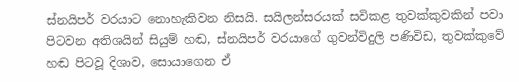ස්නයිපර් වරයාට නොහැකිවන නිසයි. සයිලන්සරයක් සවිකළ තුවක්කුවකින් පවා පිටවන අතිශයින් සියුම් හඬ, ස්නයිපර් වරයාගේ ගුවන්විදුලි පණිවිඩ, තුවක්කුවේ හඬ පිටවූ දිශාව, සොයාගෙන ඒ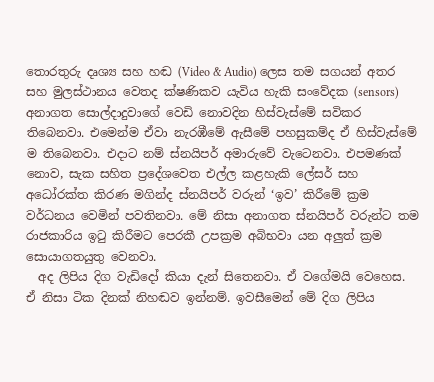තොරතුරු දෘශ්‍ය සහ හඬ (Video & Audio) ලෙස තම සගයන් අතර සහ මුලස්ථානය වෙතද ක්ෂණිකව යැවිය හැකි සංවේදක (sensors) අනාගත සොල්දාදුවාගේ වෙඩි නොවදින හිස්වැස්මේ සවිකර තිබෙනවා. එමෙන්ම ඒවා නැරඹීමේ ඇසීමේ පහසුකම්ද ඒ හිස්වැස්මේ ම තිබෙනවා. එදාට නම් ස්නයිපර් අමාරුවේ වැටෙනවා. එපමණක් නොව, සැක සහිත ප්‍රදේශවෙත එල්ල කළහැකි ලේසර් සහ අධෝරක්ත කිරණ මගින්ද ස්නයිපර් වරුන් ‘ඉව’ කිරීමේ ක්‍රම වර්ධනය වෙමින් පවතිනවා. මේ නිසා අනාගත ස්නයිපර් වරුන්ට තම රාජකාරිය ඉටු කිරීමට පෙරකී උපක්‍රම අබිභවා යන අලුත් ක්‍රම සොයාගතයුතු වෙනවා.
  අද ලිපිය දිග වැඩිදෝ කියා දැන් සිතෙනවා. ඒ වගේමයි වෙහෙස. ඒ නිසා ටික දිනක් නිහඬව ඉන්නම්. ඉවසීමෙන් මේ දිග ලිපිය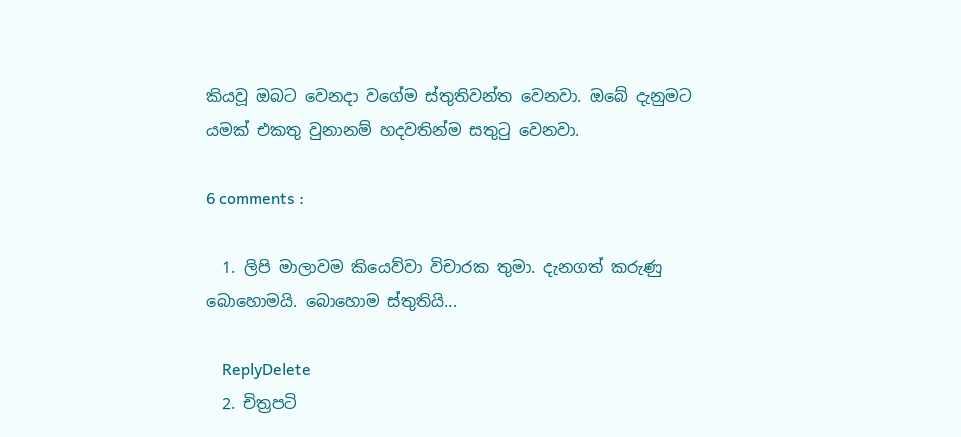කියවූ ඔබට වෙනදා වගේම ස්තුතිවන්ත වෙනවා. ඔබේ දැනුමට යමක් එකතු වුනානම් හදවතින්ම සතුටු වෙනවා.

6 comments :

  1. ලිපි මාලාවම කියෙව්වා විචාරක තුමා. දැනගත් කරුණු බොහොමයි. බොහොම ස්තුතියි...

    ReplyDelete
  2. චිත්‍රපටි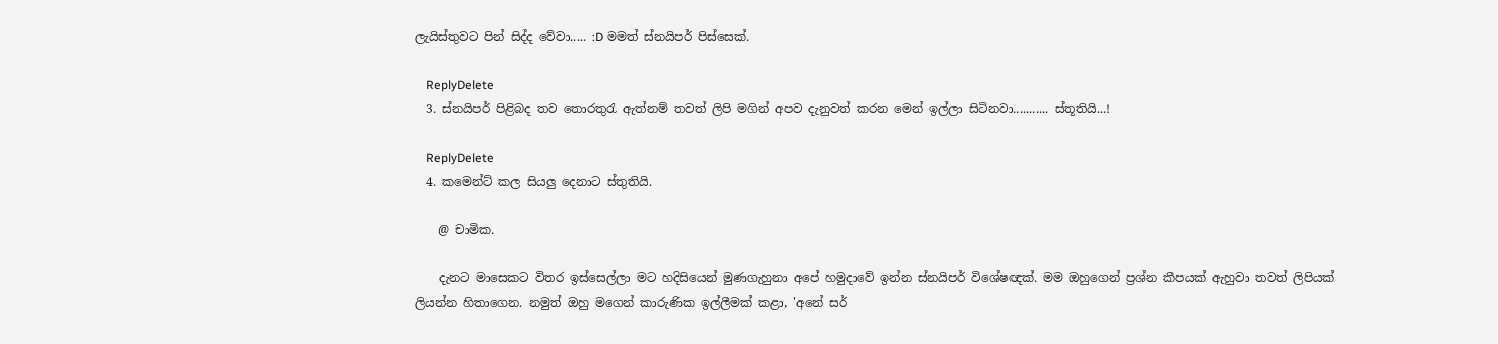ලැයිස්තුවට පින් සිද්ද වේවා..... :D මමත් ස්නයිපර් පිස්සෙක්.

    ReplyDelete
  3. ස්නයිපර් පිළිබද තව තොරතුරැ ඇත්නම් තවත් ලිපි මගින් අපව දැනුවත් කරන මෙන් ඉල්ලා සිටිනවා........... ස්තූතියි...!

    ReplyDelete
  4. කමෙන්ට් කල සියලු දෙනාට ස්තුතියි.

    @ චාමික.

    දැනට මාසෙකට විතර ඉස්සෙල්ලා මට හදිසියෙන් මුණගැහුනා අපේ හමුදාවේ ඉන්න ස්නයිපර් විශේෂඥක්. මම ඔහුගෙන් ප්‍රශ්න කීපයක් ඇහුවා තවත් ලිපියක් ලියන්න හිතාගෙන. නමුත් ඔහු මගෙන් කාරුණික ඉල්ලීමක් කළා, 'අනේ සර්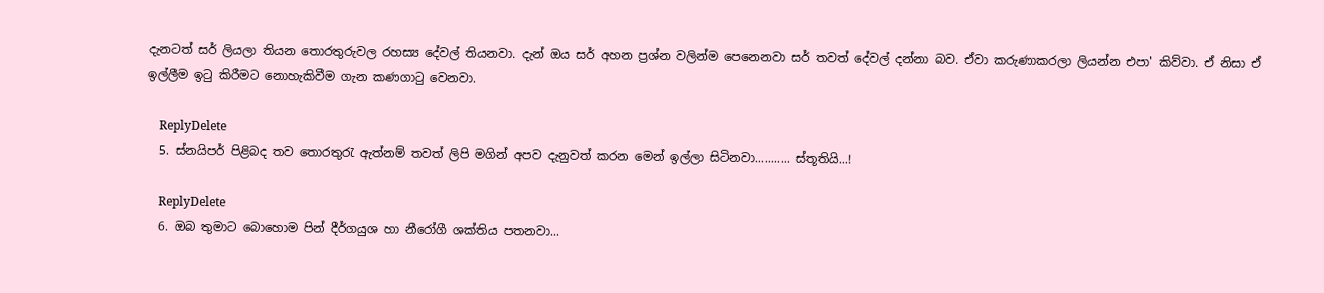දැනටත් සර් ලියලා තියන තොරතුරුවල රහස්‍ය දේවල් තියනවා. දැන් ඔය සර් අහන ප්‍රශ්න වලින්ම පෙනෙනවා සර් තවත් දේවල් දන්නා බව. ඒවා කරුණාකරලා ලියන්න එපා' කිව්වා. ඒ නිසා ඒ ඉල්ලීම ඉටු කිරීමට නොහැකිවීම ගැන කණගාටු වෙනවා.

    ReplyDelete
  5. ස්නයිපර් පිළිබද තව තොරතුරැ ඇත්නම් තවත් ලිපි මගින් අපව දැනුවත් කරන මෙන් ඉල්ලා සිටිනවා........... ස්තූතියි...!

    ReplyDelete
  6. ඔබ තුමාට බොහොම පින් දීර්ගයුශ හා නීරෝගී ශක්තිය පතනවා...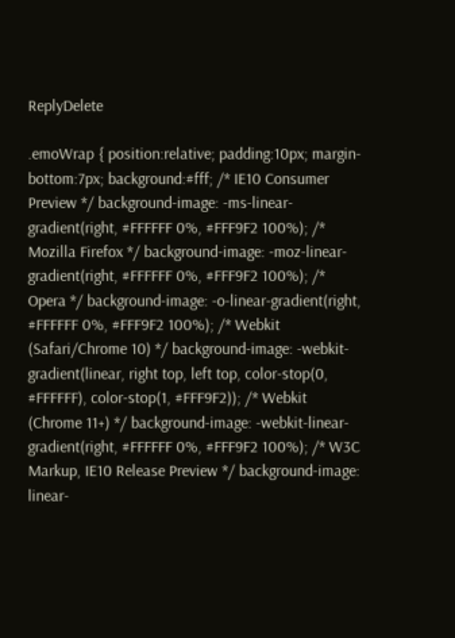ReplyDelete

.emoWrap { position:relative; padding:10px; margin-bottom:7px; background:#fff; /* IE10 Consumer Preview */ background-image: -ms-linear-gradient(right, #FFFFFF 0%, #FFF9F2 100%); /* Mozilla Firefox */ background-image: -moz-linear-gradient(right, #FFFFFF 0%, #FFF9F2 100%); /* Opera */ background-image: -o-linear-gradient(right, #FFFFFF 0%, #FFF9F2 100%); /* Webkit (Safari/Chrome 10) */ background-image: -webkit-gradient(linear, right top, left top, color-stop(0, #FFFFFF), color-stop(1, #FFF9F2)); /* Webkit (Chrome 11+) */ background-image: -webkit-linear-gradient(right, #FFFFFF 0%, #FFF9F2 100%); /* W3C Markup, IE10 Release Preview */ background-image: linear-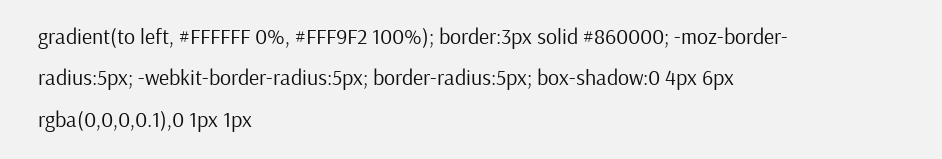gradient(to left, #FFFFFF 0%, #FFF9F2 100%); border:3px solid #860000; -moz-border-radius:5px; -webkit-border-radius:5px; border-radius:5px; box-shadow:0 4px 6px rgba(0,0,0,0.1),0 1px 1px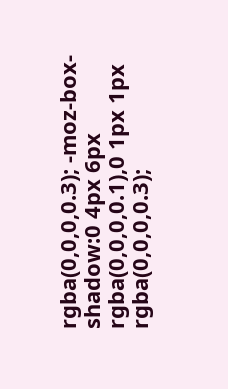rgba(0,0,0,0.3); -moz-box-shadow:0 4px 6px rgba(0,0,0,0.1),0 1px 1px rgba(0,0,0,0.3);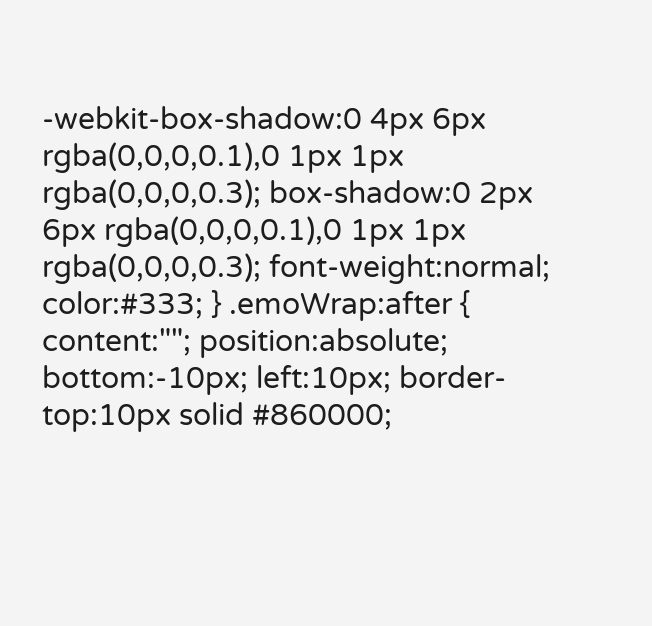-webkit-box-shadow:0 4px 6px rgba(0,0,0,0.1),0 1px 1px rgba(0,0,0,0.3); box-shadow:0 2px 6px rgba(0,0,0,0.1),0 1px 1px rgba(0,0,0,0.3); font-weight:normal; color:#333; } .emoWrap:after { content:""; position:absolute; bottom:-10px; left:10px; border-top:10px solid #860000;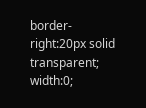border-right:20px solid transparent; width:0;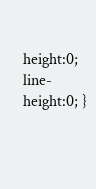height:0; line-height:0; }